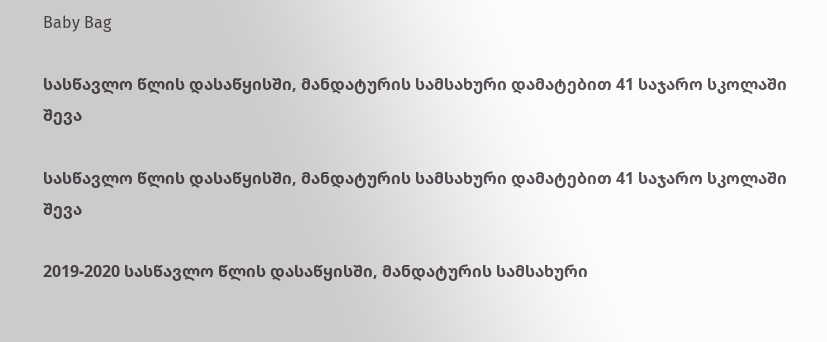Baby Bag

სასწავლო წლის დასაწყისში, მანდატურის სამსახური დამატებით 41 საჯარო სკოლაში შევა

სასწავლო წლის დასაწყისში, მანდატურის სამსახური დამატებით 41 საჯარო სკოლაში შევა

2019-2020 სასწავლო წლის დასაწყისში, მანდატურის სამსახური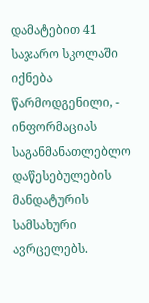დამატებით 41 საჯარო სკოლაში იქნება წარმოდგენილი, - ინფორმაციას საგანმანათლებლო დაწესებულების მანდატურის სამსახური ავრცელებს.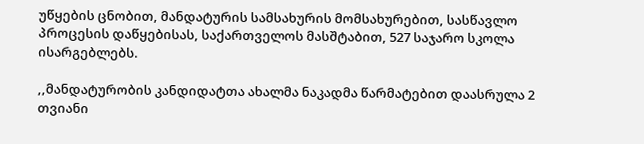უწყების ცნობით, მანდატურის სამსახურის მომსახურებით, სასწავლო პროცესის დაწყებისას, საქართველოს მასშტაბით, 527 საჯარო სკოლა ისარგებლებს.

,,მანდატურობის კანდიდატთა ახალმა ნაკადმა წარმატებით დაასრულა 2 თვიანი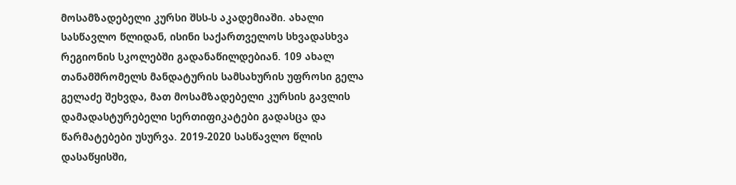მოსამზადებელი კურსი შსს-ს აკადემიაში. ახალი სასწავლო წლიდან, ისინი საქართველოს სხვადასხვა რეგიონის სკოლებში გადანაწილდებიან. 109 ახალ თანამშრომელს მანდატურის სამსახურის უფროსი გელა გელაძე შეხვდა, მათ მოსამზადებელი კურსის გავლის დამადასტურებელი სერთიფიკატები გადასცა და წარმატებები უსურვა. 2019-2020 სასწავლო წლის დასაწყისში,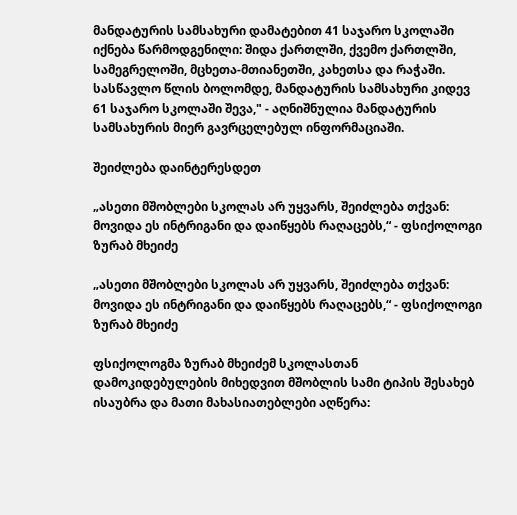მანდატურის სამსახური დამატებით 41 საჯარო სკოლაში იქნება წარმოდგენილი: შიდა ქართლში, ქვემო ქართლში, სამეგრელოში, მცხეთა-მთიანეთში, კახეთსა და რაჭაში. სასწავლო წლის ბოლომდე, მანდატურის სამსახური კიდევ 61 საჯარო სკოლაში შევა," - აღნიშნულია მანდატურის სამსახურის მიერ გავრცელებულ ინფორმაციაში.

შეიძლება დაინტერესდეთ

„ასეთი მშობლები სკოლას არ უყვარს, შეიძლება თქვან: მოვიდა ეს ინტრიგანი და დაიწყებს რაღაცებს,“ - ფსიქოლოგი ზურაბ მხეიძე

„ასეთი მშობლები სკოლას არ უყვარს, შეიძლება თქვან: მოვიდა ეს ინტრიგანი და დაიწყებს რაღაცებს,“ - ფსიქოლოგი ზურაბ მხეიძე

ფსიქოლოგმა ზურაბ მხეიძემ სკოლასთან დამოკიდებულების მიხედვით მშობლის სამი ტიპის შესახებ ისაუბრა და მათი მახასიათებლები აღწერა: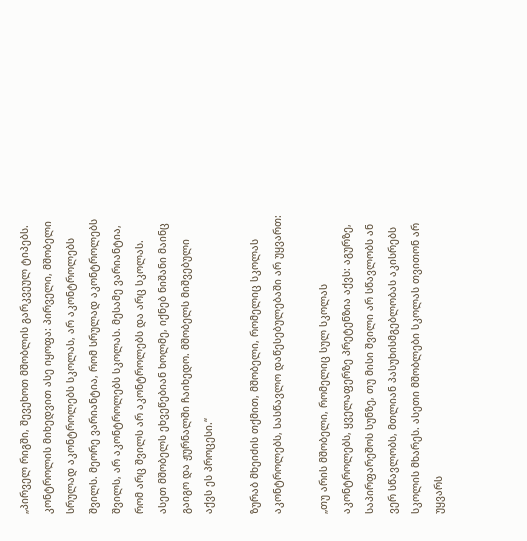„პირველ რიგში, შევეხოთ მშობლის გარკვეულ ტიპებს. კონტროლის მიხედვით ასე იყოფა: პირველი, მშობელი სრულად აკონტროლებს სკოლას, არ აკონტროლებს შვილს. მეორე ვარიანტია, რომ სრულად აკონტროლებს შვილს, არ აკონტროლებს სკოლას. მესამე ვარიანტია, რომ არც შვილს არ აკონტროლებს და არც სკოლას. ასეთ მშობელს ეხვეწებიან ხოლმე, იქნებ ნიშანი მაინც გაიგო და ჟურნალში ჩაიხედო. მშობელს მიშვებული აქვს ეს პროცესი.“

ზურაბ მხეიძის თქმით, მშობელი, რომელიც სკოლას აკონტროლებს, სასწავლო დაწესებულებაში არ უყვართ:

„თუ არის მშობელი, რომელიც სულ სკოლას აკონტროლებს, ყველაფერზე პრეტენზია აქვს: აგურზე, საპირფარეშოს სუნზე, თუ მისი შვილი არ სწავლობს ან ვერ სწავლობს, მთლიან პასუხისმგებლობას აკისრებს სკოლის მხარეს. ასეთი მშობლები სკოლას თვითონ არ უყვარს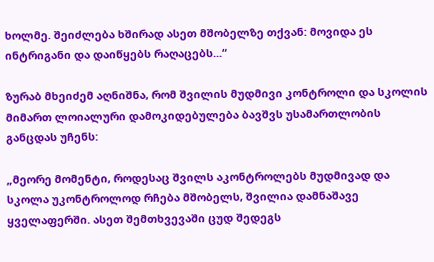ხოლმე. შეიძლება ხშირად ასეთ მშობელზე თქვან: მოვიდა ეს ინტრიგანი და დაიწყებს რაღაცებს...“

ზურაბ მხეიძემ აღნიშნა, რომ შვილის მუდმივი კონტროლი და სკოლის მიმართ ლოიალური დამოკიდებულება ბავშვს უსამართლობის განცდას უჩენს:

„მეორე მომენტი, როდესაც შვილს აკონტროლებს მუდმივად და სკოლა უკონტროლოდ რჩება მშობელს, შვილია დამნაშავე ყველაფერში. ასეთ შემთხვევაში ცუდ შედეგს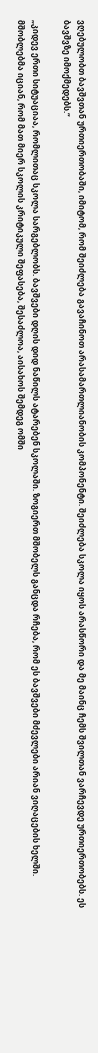ვღებულობთ ბავშვთან ურთიერთობაში, იმიტომ, რომ შეიძლება გავაჩინოთ არასამართლიანობის კომპონენტი. შეიძლება სკოლა იყოს არასწორი და მე მაინც ჩემს შვილთან ვარჩევდე ურთიერთობებს. ეს ბავშვზე იმოქმედებს.“

„კიდევ ერთი სიტუაციაა, რომლითაც სკოლა სარგებლობს. ბავშვები დღის დიდ ნაწილს ატარებენ სკოლაში. ზოგიერთ მშობელს განცდა რჩება, რომ ეს ბავშვები მძევლები არიან ვიღაცების ხელში. მშობლებმა იციან, რომ მათ მიერ სკოლის კრიტიკული შეფასება, შესაძლოა, აისახოს შემდეგ ომში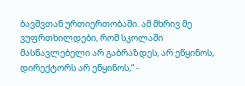ბავშვთან ურთიერთობაში. ამ მხრივ მე ვუფრთხილდები, რომ სკოლაში მასწავლებელი არ გაბრაზდეს, არ ეწყინოს, დირექტორს არ ეწყინოს,“ -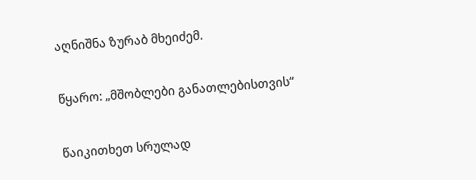აღნიშნა ზურაბ მხეიძემ.

წყარო: „მშობლები განათლებისთვის“

წაიკითხეთ სრულად